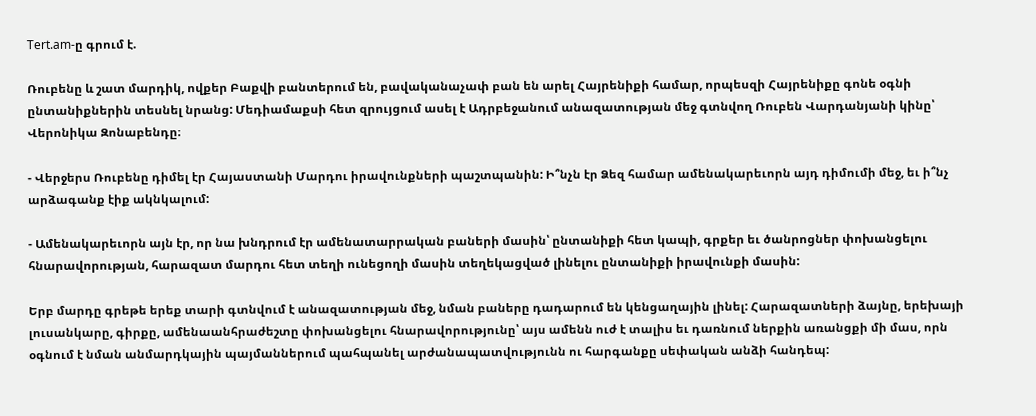Tert.am-ը գրում է.

Ռուբենը և շատ մարդիկ, ովքեր Բաքվի բանտերում են, բավականաչափ բան են արել Հայրենիքի համար, որպեսզի Հայրենիքը գոնե օգնի ընտանիքներին տեսնել նրանց: Մեդիամաքսի հետ զրույցում ասել է Ադրբեջանում անազատության մեջ գտնվող Ռուբեն Վարդանյանի կինը՝ Վերոնիկա Զոնաբենդը։

- Վերջերս Ռուբենը դիմել էր Հայաստանի Մարդու իրավունքների պաշտպանին: Ի՞նչն էր Ձեզ համար ամենակարեւորն այդ դիմումի մեջ, եւ ի՞նչ արձագանք էիք ակնկալում:

- Ամենակարեւորն այն էր, որ նա խնդրում էր ամենատարրական բաների մասին՝ ընտանիքի հետ կապի, գրքեր եւ ծանրոցներ փոխանցելու հնարավորության, հարազատ մարդու հետ տեղի ունեցողի մասին տեղեկացված լինելու ընտանիքի իրավունքի մասին:

Երբ մարդը գրեթե երեք տարի գտնվում է անազատության մեջ, նման բաները դադարում են կենցաղային լինել: Հարազատների ձայնը, երեխայի լուսանկարը, գիրքը, ամենաանհրաժեշտը փոխանցելու հնարավորությունը՝ այս ամենն ուժ է տալիս եւ դառնում ներքին առանցքի մի մաս, որն օգնում է նման անմարդկային պայմաններում պահպանել արժանապատվությունն ու հարգանքը սեփական անձի հանդեպ: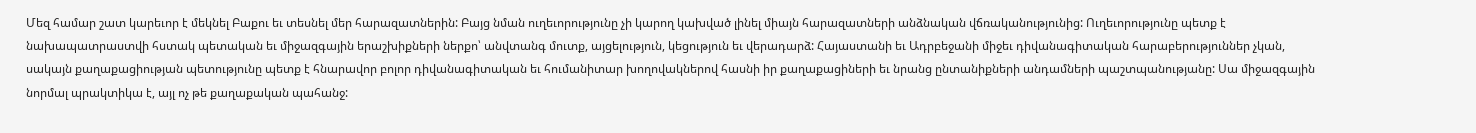Մեզ համար շատ կարեւոր է մեկնել Բաքու եւ տեսնել մեր հարազատներին: Բայց նման ուղեւորությունը չի կարող կախված լինել միայն հարազատների անձնական վճռականությունից: Ուղեւորությունը պետք է նախապատրաստվի հստակ պետական եւ միջազգային երաշխիքների ներքո՝ անվտանգ մուտք, այցելություն, կեցություն եւ վերադարձ: Հայաստանի եւ Ադրբեջանի միջեւ դիվանագիտական հարաբերություններ չկան, սակայն քաղաքացիության պետությունը պետք է հնարավոր բոլոր դիվանագիտական եւ հումանիտար խողովակներով հասնի իր քաղաքացիների եւ նրանց ընտանիքների անդամների պաշտպանությանը: Սա միջազգային նորմալ պրակտիկա է, այլ ոչ թե քաղաքական պահանջ: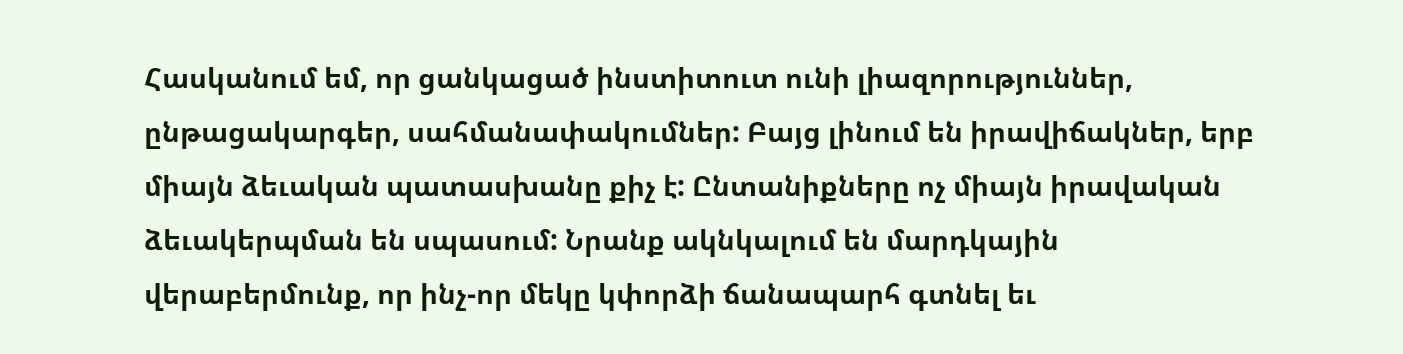Հասկանում եմ, որ ցանկացած ինստիտուտ ունի լիազորություններ, ընթացակարգեր, սահմանափակումներ: Բայց լինում են իրավիճակներ, երբ միայն ձեւական պատասխանը քիչ է: Ընտանիքները ոչ միայն իրավական ձեւակերպման են սպասում: Նրանք ակնկալում են մարդկային վերաբերմունք, որ ինչ-որ մեկը կփորձի ճանապարհ գտնել եւ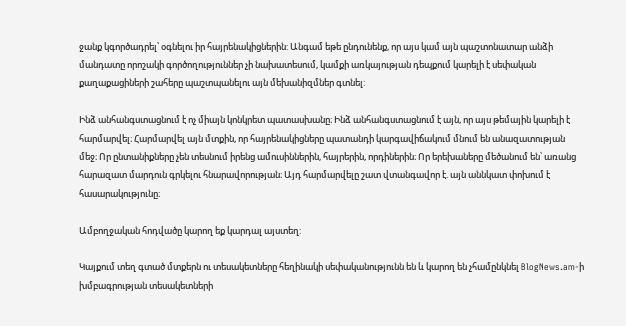ջանք կգործադրել՝ օգնելու իր հայրենակիցներին: Անգամ եթե ընդունենք, որ այս կամ այն պաշտոնատար անձի մանդատը որոշակի գործողություններ չի նախատեսում, կամքի առկայության դեպքում կարելի է սեփական քաղաքացիների շահերը պաշտպանելու այն մեխանիզմներ գտնել:

Ինձ անհանգստացնում է ոչ միայն կոնկրետ պատասխանը։ Ինձ անհանգստացնում է այն, որ այս թեմային կարելի է հարմարվել։ Հարմարվել այն մտքին, որ հայրենակիցները պատանդի կարգավիճակում մնում են անազատության մեջ։ Որ ընտանիքները չեն տեսնում իրենց ամուսիններին, հայրերին, որդիներին։ Որ երեխաները մեծանում են՝ առանց հարազատ մարդուն գրկելու հնարավորության։ Այդ հարմարվելը շատ վտանգավոր է. այն աննկատ փոխում է հասարակությունը։

Ամբողջական հոդվածը կարող եք կարդալ այստեղ:

Կայքում տեղ գտած մտքերն ու տեսակետները հեղինակի սեփականությունն են և կարող են չհամընկնել BlogNews.am-ի խմբագրության տեսակետների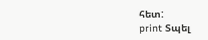հետ:
print Տպել